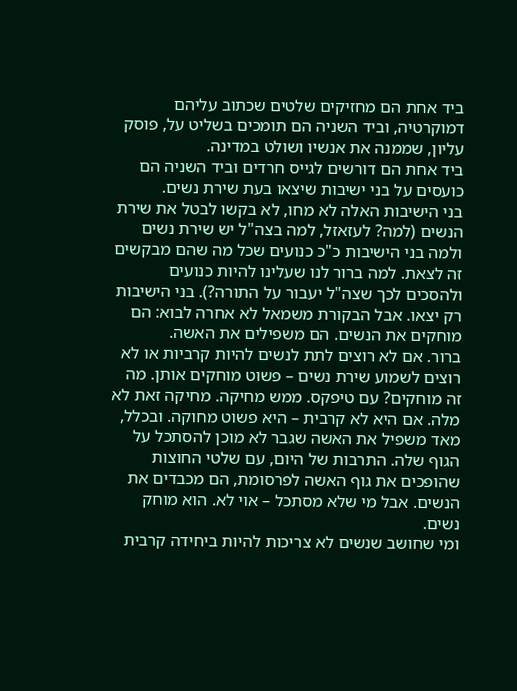ביד אחת הם מחזיקים שלטים שכתוב עליהם דמוקרטיה, וביד השניה הם תומכים בשליט על, פוסק עליון, שממנה את אנשיו ושולט במדינה.
ביד אחת הם דורשים לגייס חרדים וביד השניה הם כועסים על בני ישיבות שיצאו בעת שירת נשים.
בני הישיבות האלה לא מחו, לא בקשו לבטל את שירת הנשים (למה? לעזאזל, למה בצה"ל יש שירת נשים ולמה בני הישיבות כ"כ כנועים שכל מה שהם מבקשים זה לצאת. למה ברור לנו שעלינו להיות כנועים ולהסכים לכך שצה"ל יעבור על התורה?). בני הישיבות רק יצאו. אבל הבקורת משמאל לא אחרה לבוא: הם מוחקים את הנשים. הם משפילים את האשה.
ברור. אם לא רוצים לתת לנשים להיות קרביות או לא רוצים לשמוע שירת נשים – פשוט מוחקים אותן. מה זה מוחקים? עם טיפקס. ממש מחיקה. מחיקה זאת לא מלה. אם היא לא קרבית – היא פשוט מחוקה. ובכלל, מאד משפיל את האשה שגבר לא מוכן להסתכל על הגוף שלה. התרבות של היום, עם שלטי החוצות שהופכים את גוף האשה לפרסומת, הם מכבדים את הנשים. אבל מי שלא מסתכל – אוי לא. הוא מוחק נשים.
ומי שחושב שנשים לא צריכות להיות ביחידה קרבית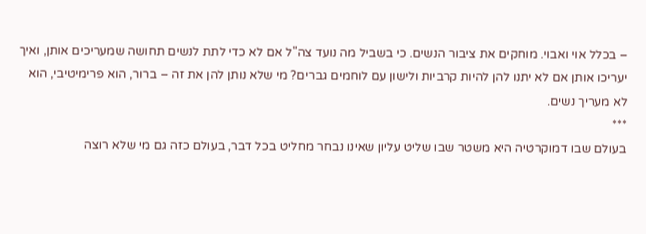– בכלל אוי ואבוי. מוחקים את ציבור הנשים. כי בשביל מה נועד צה"ל אם לא כדי לתת לנשים תחושה שמעריכים אותן, ואיך יעריכו אותן אם לא יתנו להן להיות קרביות ולישון עם לוחמים גברים? מי שלא נותן להן את זה – ברור, הוא פרימיטיבי, הוא לא מעריך נשים.
***
בעולם שבו דמוקרטיה היא משטר שבו שליט עליון שאינו נבחר מחליט בכל דבר, בעולם כזה גם מי שלא רוצה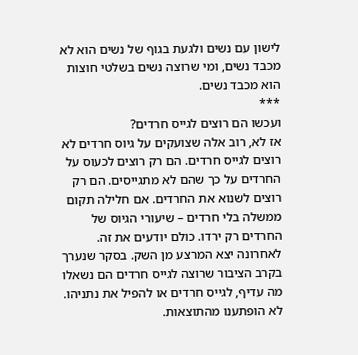לישון עם נשים ולגעת בגוף של נשים הוא לא מכבד נשים, ומי שרוצה נשים בשלטי חוצות הוא מכבד נשים.
***
ועכשו הם רוצים לגייס חרדים?
אז לא, רוב אלה שצועקים על גיוס חרדים לא רוצים לגייס חרדים. הם רק רוצים לכעוס על החרדים על כך שהם לא מתגייסים. הם רק רוצים לשנוא את החרדים. אם חלילה תקום ממשלה בלי חרדים – שיעורי הגיוס של החרדים רק ירדו. כולם יודעים את זה.
לאחרונה יצא המרצע מן השק. בסקר שנערך בקרב הציבור שרוצה לגייס חרדים הם נשאלו מה עדיף, לגייס חרדים או להפיל את נתניהו. לא הופתענו מהתוצאות.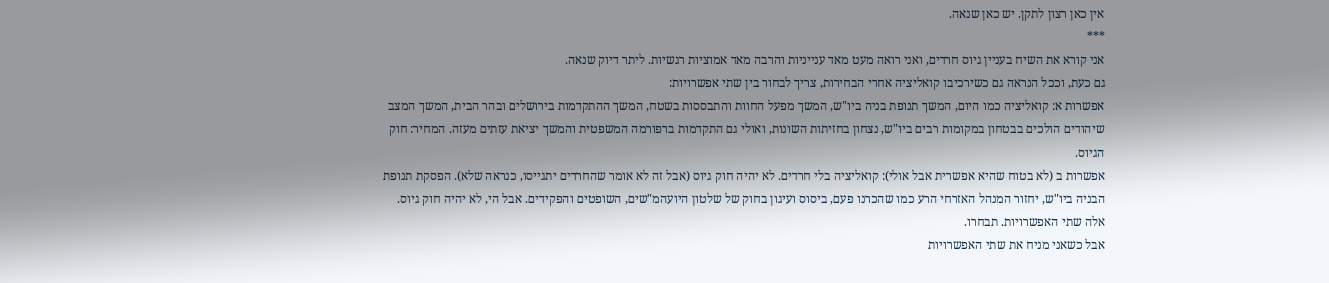אין כאן רצון לתקן. יש כאן שנאה.
***
אני קורא את השיח בעניין גיוס חרדים, ואני רואה מעט מאד ענייניות והרבה מאד אמוציות רגשיות. ליתר דיוק שנאה.
גם כעת, וככל הנראה גם כשירכיבו קואליציה אחרי הבחירות, צריך לבחור בין שתי אפשרויות:
אפשרות א: קואליציה כמו היום, המשך תנופת בניה ביו"ש, המשך מפעל החוות והתבססות בשטח, המשך ההתקדמות בירושלים ובהר הבית, המשך המצב שיהודים הולכים בבטחון במקומות רבים ביו"ש, נצחון בחזיתות השונות, ואולי גם התקדמות ברפורמה המשפטית והמשך יציאת עזתים מעזה. המחיר: חוק הגיוס.
אפשרות ב (לא בטוח שהיא אפשרית אבל אולי): קואליציה בלי חרדים. לא יהיה חוק גיוס (אבל זה לא אומר שהחרדים יתגייסו, כנראה שלא). הפסקת תנופת הבניה ביו"ש, יחזור המנהל האזרחי הרע כמו שהכרנו פעם, ביסוס ועיגון בחוק של שלטון היועהמ"שים, השופטים והפקידים. אבל הי, לא יהיה חוק גיוס.
אלה שתי האפשרויות. תבחרו.
אבל כשאני מניח את שתי האפשרויות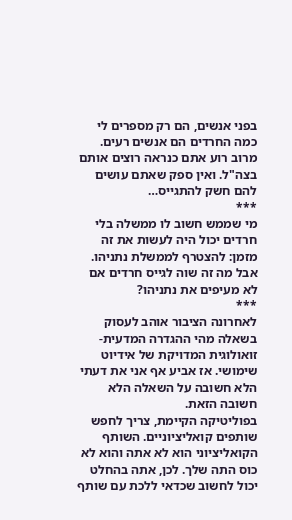בפני אנשים, הם רק מספרים לי כמה החרדים הם אנשים רעים. מרוב רוע אתם כנראה רוצים אותם בצה"ל. ואין ספק שאתם עושים להם חשק להתגייס…
***
מי שממש חשוב לו ממשלה בלי חרדים יכול היה לעשות את זה מזמן: להצטרף לממשלת נתניהו. אבל מה זה שוה לגייס חרדים אם לא מעיפים את נתניהו?
***
לאחרונה הציבור אוהב לעסוק בשאלה מהי ההגדרה המדעית-זואולוגית המדויקת של אידיוט שימושי. אז אביע אף אני את דעתי הלא חשובה על השאלה הלא חשובה הזאת.
בפוליטיקה הקיימת, צריך לחפש שותפים קואליציוניים. השותף הקואליציוני הוא לא אתה והוא לא כוס התה שלך. לכן, אתה בהחלט יכול לחשוב שכדאי ללכת עם שותף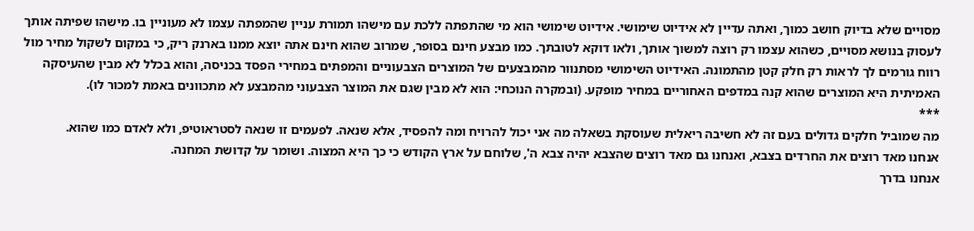מסויים שלא בדיוק חושב כמוך, ואתה עדיין לא אידיוט שימושי. אידיוט שימושי הוא מי שהתפתה ללכת עם מישהו תמורת עניין שהמפתה עצמו לא מעוניין בו. מישהו שפיתה אותך לעסוק בנושא מסויים, כשהוא עצמו רק רוצה למשוך אותך, ולאו דוקא לטובתך. כמו מבצע חינם בסופר, שמרוב שהוא חינם אתה יוצא ממנו בארנק ריק, כי במקום לשקול מחיר מול רווח גורמים לך לראות רק חלק קטן מהתמונה. האידיוט השימושי מסתנוור מהמבצעים של המוצרים הצבעוניים והמפתים במחירי הפסד בכניסה, והוא בכלל לא מבין שהעיסקה האמיתית היא המוצרים שהוא קנה במדפים האחוריים במחיר מופקע. (ובמקרה הנוכחי: הוא לא מבין שגם את המוצר הצבעוני מהמבצע לא מתכוונים באמת למכור לו).
***
מה שמוביל חלקים גדולים בעם זה לא חשיבה ריאלית שעוסקת בשאלה מה אני יכול להרויח ומה להפסיד, אלא שנאה. לפעמים זו שנאה לסטראוטיפ, ולא לאדם כמו שהוא.
אנחנו מאד רוצים את החרדים בצבא, ואנחנו גם מאד רוצים שהצבא יהיה צבא ה', שלוחם על ארץ הקודש כי כך היא המצוה. ושומר על קדושת המחנה.
אנחנו בדרך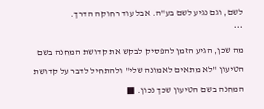לשם, וגם נגיע לשם בע"ה. אבל עוד רחוקה הדרך.
***
מה שכן, הגיע הזמן להפסיק לבקש את קדושת המחנה בשם הטיעון "לא מתאים לאמונה שלי" ולהתחיל לדבר על קדושת המחנה בשם הטיעון שכך נכון. ■